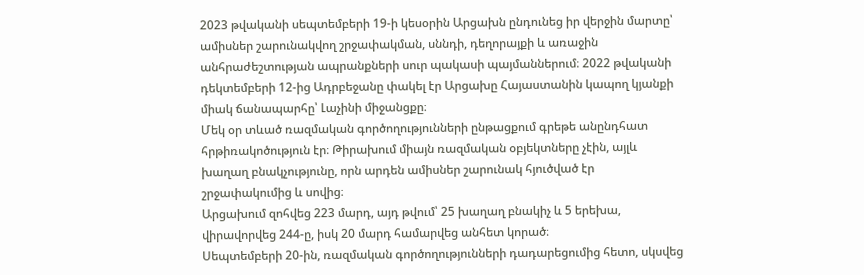2023 թվականի սեպտեմբերի 19-ի կեսօրին Արցախն ընդունեց իր վերջին մարտը՝ ամիսներ շարունակվող շրջափակման, սննդի, դեղորայքի և առաջին անհրաժեշտության ապրանքների սուր պակասի պայմաններում։ 2022 թվականի դեկտեմբերի 12-ից Ադրբեջանը փակել էր Արցախը Հայաստանին կապող կյանքի միակ ճանապարհը՝ Լաչինի միջանցքը։
Մեկ օր տևած ռազմական գործողությունների ընթացքում գրեթե անընդհատ հրթիռակոծություն էր։ Թիրախում միայն ռազմական օբյեկտները չէին, այլև խաղաղ բնակչությունը, որն արդեն ամիսներ շարունակ հյուծված էր շրջափակումից և սովից։
Արցախում զոհվեց 223 մարդ, այդ թվում՝ 25 խաղաղ բնակիչ և 5 երեխա, վիրավորվեց 244-ը, իսկ 20 մարդ համարվեց անհետ կորած։
Սեպտեմբերի 20-ին, ռազմական գործողությունների դադարեցումից հետո, սկսվեց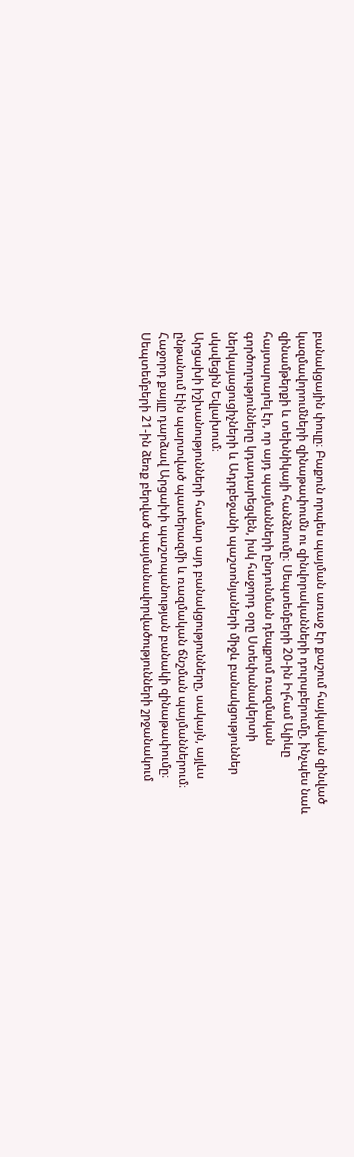բանակցային փուլը։ Բաքուն որպես պայման առաջ էր քաշում հայկական զինված կազմավորումների զինաթափումն ու զինվորականների դուրսբերումը, ինչպես նաև զինամթերքի և տեխնիկայի հանձնումը։ Սեպտեմբերի 20-ին Իլհամ Ալիևը հայտարարել էր, որ այդ պայմանների ընդունման դեպքում ռազմական գործողությունները կդադարեցվեն, իսկ հաջորդ օրը Ստեփանակերտի ներկայացուցիչների և Ադրբեջանի պաշտոնյաների միջև բանակցություններ սկսվեցին Եվլախում։
Արցախի իշխանությունների համար այդ բանակցությունները, սակայն, այլևս ընթանում էին պարտված պատերազմի և ռազմական ճնշման պայմաններում։ Հաջորդ քայլը դարձավ Արցախի պաշտպանության բանակի զինաթափումը։ Սեպտեմբերի 21-ին ձեռք բերված պայմանավորվածությունների շրջանակում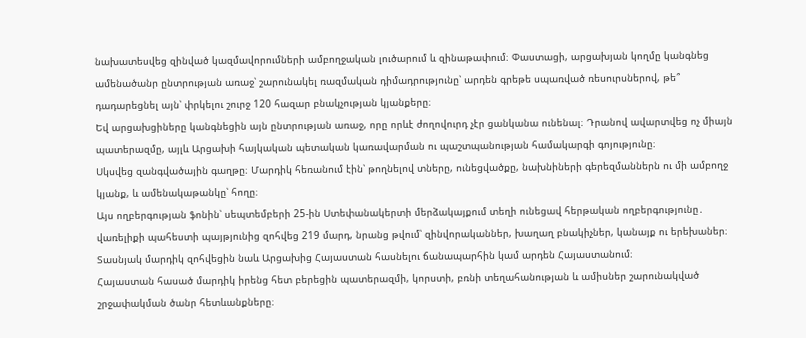նախատեսվեց զինված կազմավորումների ամբողջական լուծարում և զինաթափում։ Փաստացի, արցախյան կողմը կանգնեց ամենածանր ընտրության առաջ՝ շարունակել ռազմական դիմադրությունը՝ արդեն գրեթե սպառված ռեսուրսներով, թե՞ դադարեցնել այն՝ փրկելու շուրջ 120 հազար բնակչության կյանքերը։
Եվ արցախցիները կանգնեցին այն ընտրության առաջ, որը որևէ ժողովուրդ չէր ցանկանա ունենալ։ Դրանով ավարտվեց ոչ միայն պատերազմը, այլև Արցախի հայկական պետական կառավարման ու պաշտպանության համակարգի գոյությունը։
Սկսվեց զանգվածային գաղթը։ Մարդիկ հեռանում էին՝ թողնելով տները, ունեցվածքը, նախնիների գերեզմաններն ու մի ամբողջ կյանք, և ամենակաթանկը՝ հողը։
Այս ողբերգության ֆոնին՝ սեպտեմբերի 25-ին Ստեփանակերտի մերձակայքում տեղի ունեցավ հերթական ողբերգությունը․ վառելիքի պահեստի պայթյունից զոհվեց 219 մարդ, նրանց թվում՝ զինվորականներ, խաղաղ բնակիչներ, կանայք ու երեխաներ։
Տասնյակ մարդիկ զոհվեցին նաև Արցախից Հայաստան հասնելու ճանապարհին կամ արդեն Հայաստանում։
Հայաստան հասած մարդիկ իրենց հետ բերեցին պատերազմի, կորստի, բռնի տեղահանության և ամիսներ շարունակված շրջափակման ծանր հետևանքները։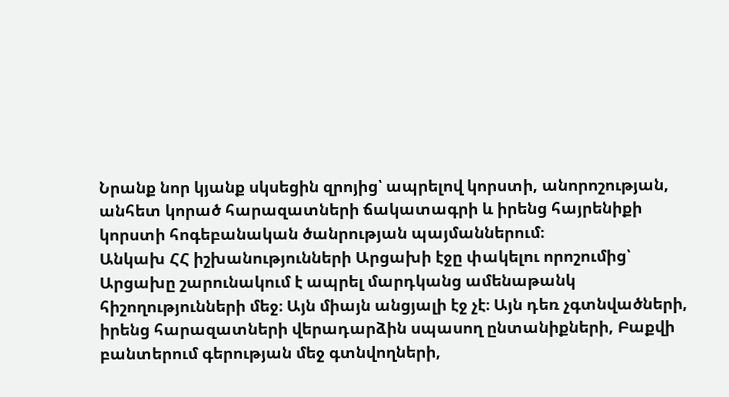Նրանք նոր կյանք սկսեցին զրոյից՝ ապրելով կորստի, անորոշության, անհետ կորած հարազատների ճակատագրի և իրենց հայրենիքի կորստի հոգեբանական ծանրության պայմաններում։
Անկախ ՀՀ իշխանությունների Արցախի էջը փակելու որոշումից՝ Արցախը շարունակում է ապրել մարդկանց ամենաթանկ հիշողությունների մեջ։ Այն միայն անցյալի էջ չէ։ Այն դեռ չգտնվածների, իրենց հարազատների վերադարձին սպասող ընտանիքների, Բաքվի բանտերում գերության մեջ գտնվողների,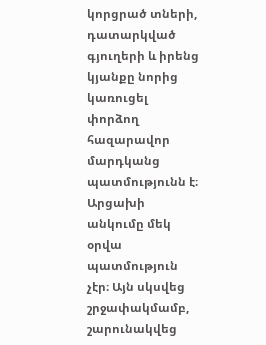կորցրած տների, դատարկված գյուղերի և իրենց կյանքը նորից կառուցել փորձող հազարավոր մարդկանց պատմությունն է։
Արցախի անկումը մեկ օրվա պատմություն չէր։ Այն սկսվեց շրջափակմամբ, շարունակվեց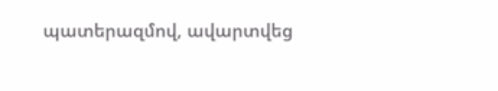պատերազմով, ավարտվեց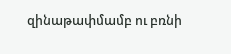զինաթափմամբ ու բռնի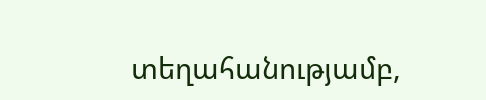տեղահանությամբ,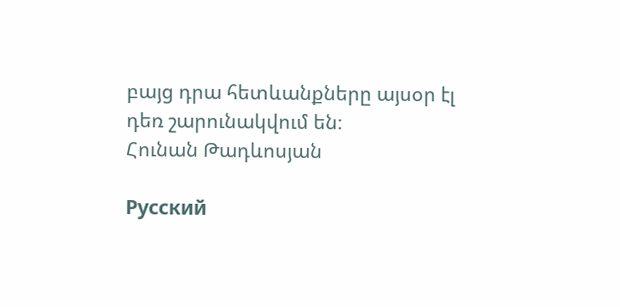բայց դրա հետևանքները այսօր էլ դեռ շարունակվում են։
Հունան Թադևոսյան

Русский